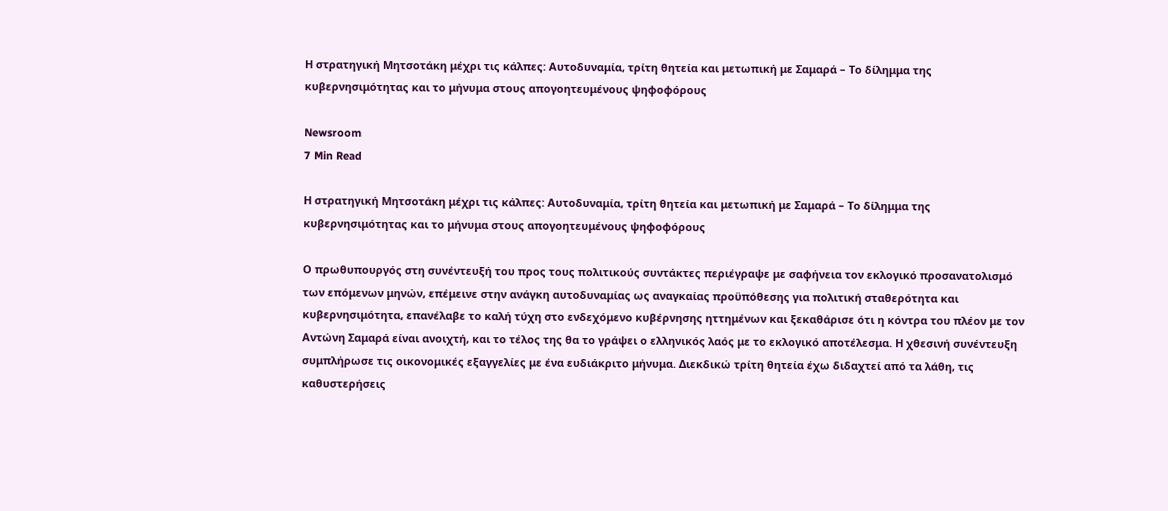Η στρατηγική Μητσοτάκη μέχρι τις κάλπες: Αυτοδυναμία, τρίτη θητεία και μετωπική με Σαμαρά – Το δίλημμα της κυβερνησιμότητας και το μήνυμα στους απογοητευμένους ψηφοφόρους

Newsroom
7 Min Read

Η στρατηγική Μητσοτάκη μέχρι τις κάλπες: Αυτοδυναμία, τρίτη θητεία και μετωπική με Σαμαρά – Το δίλημμα της κυβερνησιμότητας και το μήνυμα στους απογοητευμένους ψηφοφόρους

Ο πρωθυπουργός στη συνέντευξή του προς τους πολιτικούς συντάκτες περιέγραψε με σαφήνεια τον εκλογικό προσανατολισμό των επόμενων μηνών, επέμεινε στην ανάγκη αυτοδυναμίας ως αναγκαίας προϋπόθεσης για πολιτική σταθερότητα και κυβερνησιμότητα, επανέλαβε το καλή τύχη στο ενδεχόμενο κυβέρνησης ηττημένων και ξεκαθάρισε ότι η κόντρα του πλέον με τον Αντώνη Σαμαρά είναι ανοιχτή, και το τέλος της θα το γράψει ο ελληνικός λαός με το εκλογικό αποτέλεσμα. Η χθεσινή συνέντευξη συμπλήρωσε τις οικονομικές εξαγγελίες με ένα ευδιάκριτο μήνυμα. Διεκδικώ τρίτη θητεία έχω διδαχτεί από τα λάθη, τις καθυστερήσεις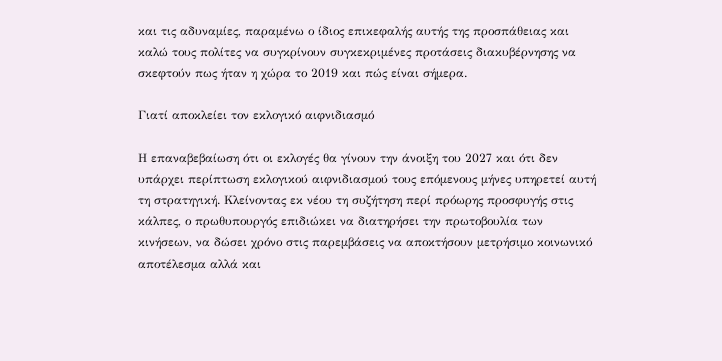και τις αδυναμίες, παραμένω ο ίδιος επικεφαλής αυτής της προσπάθειας και καλώ τους πολίτες να συγκρίνουν συγκεκριμένες προτάσεις διακυβέρνησης να σκεφτούν πως ήταν η χώρα το 2019 και πώς είναι σήμερα.

Γιατί αποκλείει τον εκλογικό αιφνιδιασμό

Η επαναβεβαίωση ότι οι εκλογές θα γίνουν την άνοιξη του 2027 και ότι δεν υπάρχει περίπτωση εκλογικού αιφνιδιασμού τους επόμενους μήνες υπηρετεί αυτή τη στρατηγική. Κλείνοντας εκ νέου τη συζήτηση περί πρόωρης προσφυγής στις κάλπες, ο πρωθυπουργός επιδιώκει να διατηρήσει την πρωτοβουλία των κινήσεων, να δώσει χρόνο στις παρεμβάσεις να αποκτήσουν μετρήσιμο κοινωνικό αποτέλεσμα αλλά και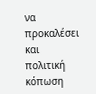να προκαλέσει και πολιτική κόπωση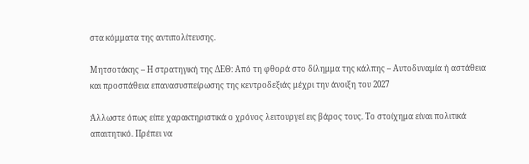στα κόμματα της αντιπολίτευσης.

Μητσοτάκης – Η στρατηγική της ΔΕΘ: Από τη φθορά στο δίλημμα της κάλπης – Αυτοδυναμία ή αστάθεια και προσπάθεια επανασυσπείρωσης της κεντροδεξιάς μέχρι την άνοιξη του 2027

Άλλωστε όπως είπε χαρακτηριστικά ο χρόνος λειτουργεί εις βάρος τους. Το στοίχημα είναι πολιτικά απαιτητικό. Πρέπει να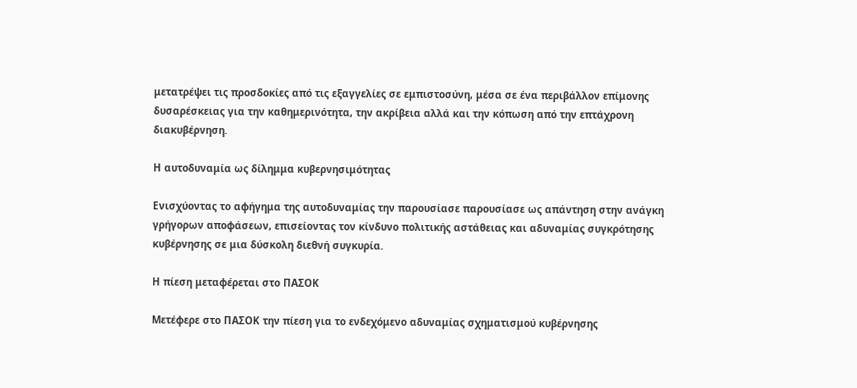μετατρέψει τις προσδοκίες από τις εξαγγελίες σε εμπιστοσύνη, μέσα σε ένα περιβάλλον επίμονης δυσαρέσκειας για την καθημερινότητα, την ακρίβεια αλλά και την κόπωση από την επτάχρονη διακυβέρνηση.

Η αυτοδυναμία ως δίλημμα κυβερνησιμότητας

Ενισχύοντας το αφήγημα της αυτοδυναμίας την παρουσίασε παρουσίασε ως απάντηση στην ανάγκη γρήγορων αποφάσεων, επισείοντας τον κίνδυνο πολιτικής αστάθειας και αδυναμίας συγκρότησης κυβέρνησης σε μια δύσκολη διεθνή συγκυρία.

Η πίεση μεταφέρεται στο ΠΑΣΟΚ

Μετέφερε στο ΠΑΣΟΚ την πίεση για το ενδεχόμενο αδυναμίας σχηματισμού κυβέρνησης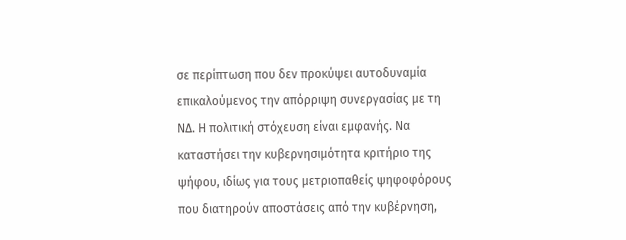σε περίπτωση που δεν προκύψει αυτοδυναμία επικαλούμενος την απόρριψη συνεργασίας με τη ΝΔ. Η πολιτική στόχευση είναι εμφανής. Να καταστήσει την κυβερνησιμότητα κριτήριο της ψήφου, ιδίως για τους μετριοπαθείς ψηφοφόρους που διατηρούν αποστάσεις από την κυβέρνηση,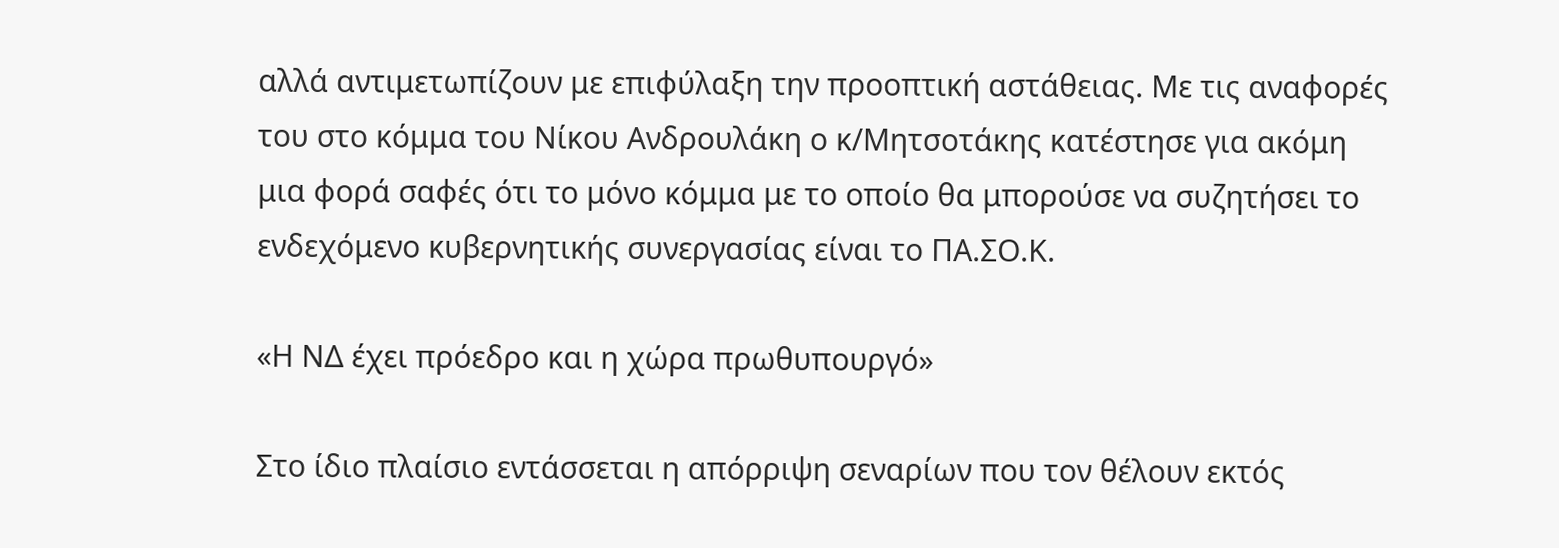αλλά αντιμετωπίζουν με επιφύλαξη την προοπτική αστάθειας. Με τις αναφορές του στο κόμμα του Νίκου Ανδρουλάκη ο κ/Μητσοτάκης κατέστησε για ακόμη μια φορά σαφές ότι το μόνο κόμμα με το οποίο θα μπορούσε να συζητήσει το ενδεχόμενο κυβερνητικής συνεργασίας είναι το ΠΑ.ΣΟ.Κ.

«Η ΝΔ έχει πρόεδρο και η χώρα πρωθυπουργό»

Στο ίδιο πλαίσιο εντάσσεται η απόρριψη σεναρίων που τον θέλουν εκτός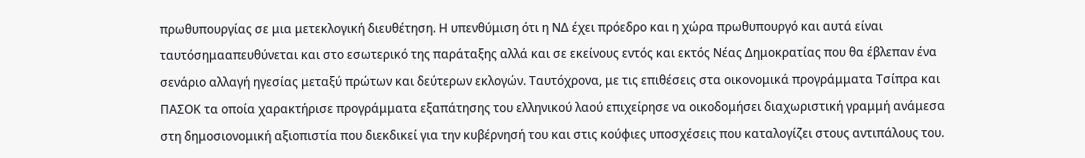πρωθυπουργίας σε μια μετεκλογική διευθέτηση. Η υπενθύμιση ότι η ΝΔ έχει πρόεδρο και η χώρα πρωθυπουργό και αυτά είναι ταυτόσημααπευθύνεται και στο εσωτερικό της παράταξης αλλά και σε εκείνους εντός και εκτός Νέας Δημοκρατίας που θα έβλεπαν ένα σενάριο αλλαγή ηγεσίας μεταξύ πρώτων και δεύτερων εκλογών. Ταυτόχρονα, με τις επιθέσεις στα οικονομικά προγράμματα Τσίπρα και ΠΑΣΟΚ τα οποία χαρακτήρισε προγράμματα εξαπάτησης του ελληνικού λαού επιχείρησε να οικοδομήσει διαχωριστική γραμμή ανάμεσα στη δημοσιονομική αξιοπιστία που διεκδικεί για την κυβέρνησή του και στις κούφιες υποσχέσεις που καταλογίζει στους αντιπάλους του.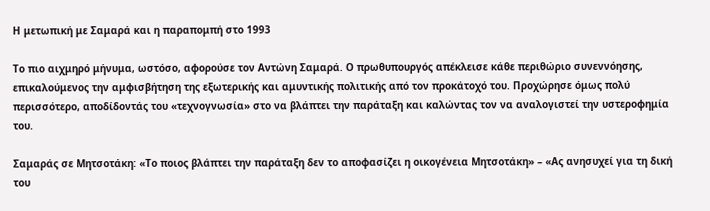Η μετωπική με Σαμαρά και η παραπομπή στο 1993

Το πιο αιχμηρό μήνυμα, ωστόσο, αφορούσε τον Αντώνη Σαμαρά. Ο πρωθυπουργός απέκλεισε κάθε περιθώριο συνεννόησης, επικαλούμενος την αμφισβήτηση της εξωτερικής και αμυντικής πολιτικής από τον προκάτοχό του. Προχώρησε όμως πολύ περισσότερο, αποδίδοντάς του «τεχνογνωσία» στο να βλάπτει την παράταξη και καλώντας τον να αναλογιστεί την υστεροφημία του.

Σαμαράς σε Μητσοτάκη: «Το ποιος βλάπτει την παράταξη δεν το αποφασίζει η οικογένεια Μητσοτάκη» – «Ας ανησυχεί για τη δική του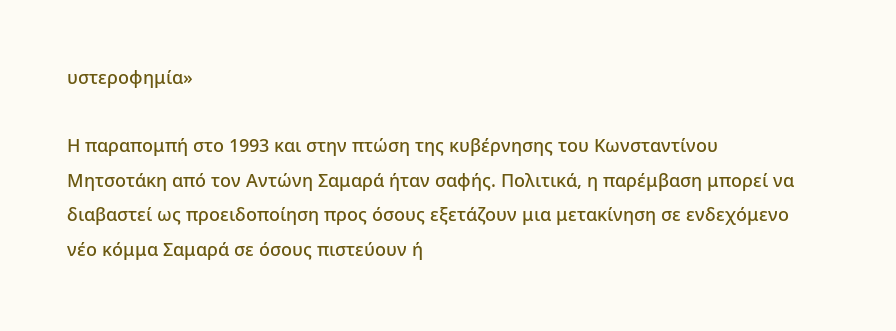υστεροφημία»

Η παραπομπή στο 1993 και στην πτώση της κυβέρνησης του Κωνσταντίνου Μητσοτάκη από τον Αντώνη Σαμαρά ήταν σαφής. Πολιτικά, η παρέμβαση μπορεί να διαβαστεί ως προειδοποίηση προς όσους εξετάζουν μια μετακίνηση σε ενδεχόμενο νέο κόμμα Σαμαρά σε όσους πιστεύουν ή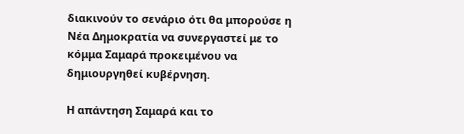διακινούν το σενάριο ότι θα μπορούσε η Νέα Δημοκρατία να συνεργαστεί με το κόμμα Σαμαρά προκειμένου να δημιουργηθεί κυβέρνηση.

Η απάντηση Σαμαρά και το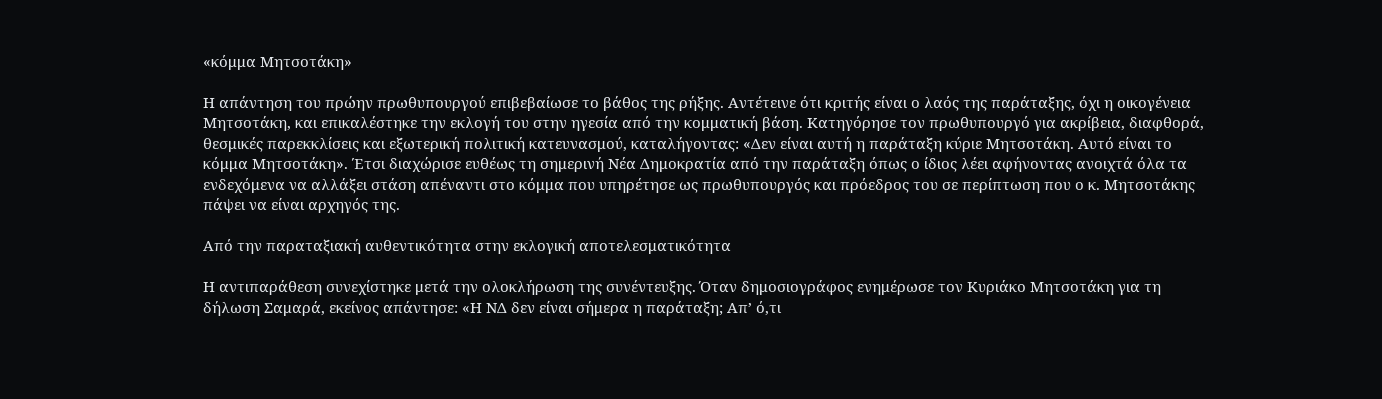«κόμμα Μητσοτάκη»

Η απάντηση του πρώην πρωθυπουργού επιβεβαίωσε το βάθος της ρήξης. Αντέτεινε ότι κριτής είναι ο λαός της παράταξης, όχι η οικογένεια Μητσοτάκη, και επικαλέστηκε την εκλογή του στην ηγεσία από την κομματική βάση. Κατηγόρησε τον πρωθυπουργό για ακρίβεια, διαφθορά, θεσμικές παρεκκλίσεις και εξωτερική πολιτική κατευνασμού, καταλήγοντας: «Δεν είναι αυτή η παράταξη κύριε Μητσοτάκη. Αυτό είναι το κόμμα Μητσοτάκη». Έτσι διαχώρισε ευθέως τη σημερινή Νέα Δημοκρατία από την παράταξη όπως ο ίδιος λέει αφήνοντας ανοιχτά όλα τα ενδεχόμενα να αλλάξει στάση απέναντι στο κόμμα που υπηρέτησε ως πρωθυπουργός και πρόεδρος του σε περίπτωση που ο κ. Μητσοτάκης πάψει να είναι αρχηγός της.

Από την παραταξιακή αυθεντικότητα στην εκλογική αποτελεσματικότητα

Η αντιπαράθεση συνεχίστηκε μετά την ολοκλήρωση της συνέντευξης. Όταν δημοσιογράφος ενημέρωσε τον Κυριάκο Μητσοτάκη για τη δήλωση Σαμαρά, εκείνος απάντησε: «Η ΝΔ δεν είναι σήμερα η παράταξη; Απ’ ό,τι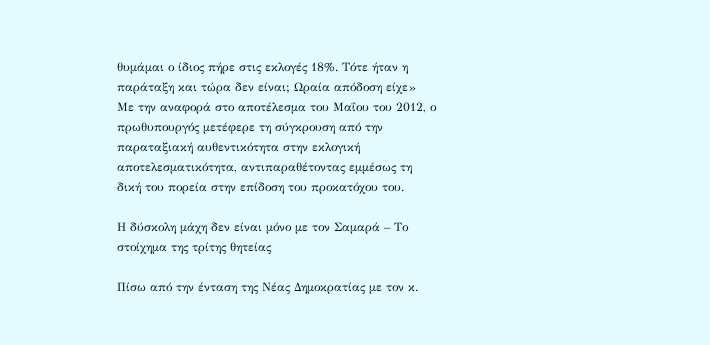θυμάμαι ο ίδιος πήρε στις εκλογές 18%. Τότε ήταν η παράταξη και τώρα δεν είναι; Ωραία απόδοση είχε» Με την αναφορά στο αποτέλεσμα του Μαΐου του 2012, ο πρωθυπουργός μετέφερε τη σύγκρουση από την παραταξιακή αυθεντικότητα στην εκλογική αποτελεσματικότητα, αντιπαραθέτοντας εμμέσως τη δική του πορεία στην επίδοση του προκατόχου του.

Η δύσκολη μάχη δεν είναι μόνο με τον Σαμαρά – Το στοίχημα της τρίτης θητείας

Πίσω από την ένταση της Νέας Δημοκρατίας με τον κ.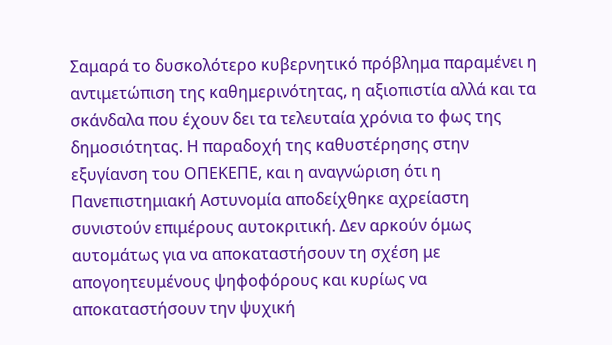Σαμαρά το δυσκολότερο κυβερνητικό πρόβλημα παραμένει η αντιμετώπιση της καθημερινότητας, η αξιοπιστία αλλά και τα σκάνδαλα που έχουν δει τα τελευταία χρόνια το φως της δημοσιότητας. Η παραδοχή της καθυστέρησης στην εξυγίανση του ΟΠΕΚΕΠΕ, και η αναγνώριση ότι η Πανεπιστημιακή Αστυνομία αποδείχθηκε αχρείαστη συνιστούν επιμέρους αυτοκριτική. Δεν αρκούν όμως αυτομάτως για να αποκαταστήσουν τη σχέση με απογοητευμένους ψηφοφόρους και κυρίως να αποκαταστήσουν την ψυχική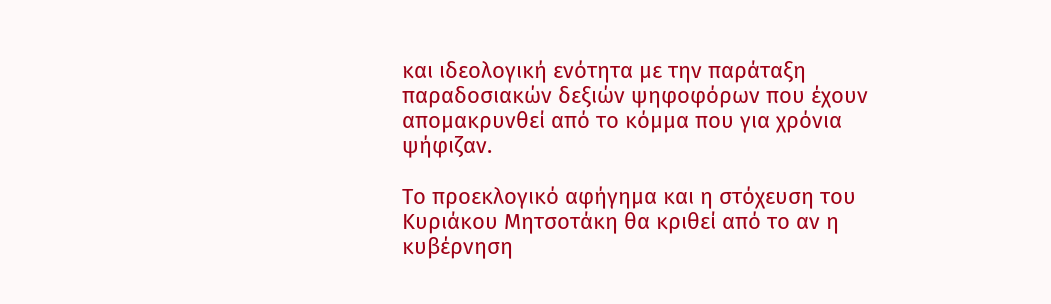και ιδεολογική ενότητα με την παράταξη παραδοσιακών δεξιών ψηφοφόρων που έχουν απομακρυνθεί από το κόμμα που για χρόνια ψήφιζαν.

Το προεκλογικό αφήγημα και η στόχευση του Κυριάκου Μητσοτάκη θα κριθεί από το αν η κυβέρνηση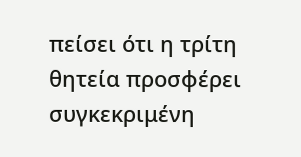πείσει ότι η τρίτη θητεία προσφέρει συγκεκριμένη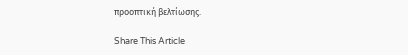προοπτική βελτίωσης.

Share This Article